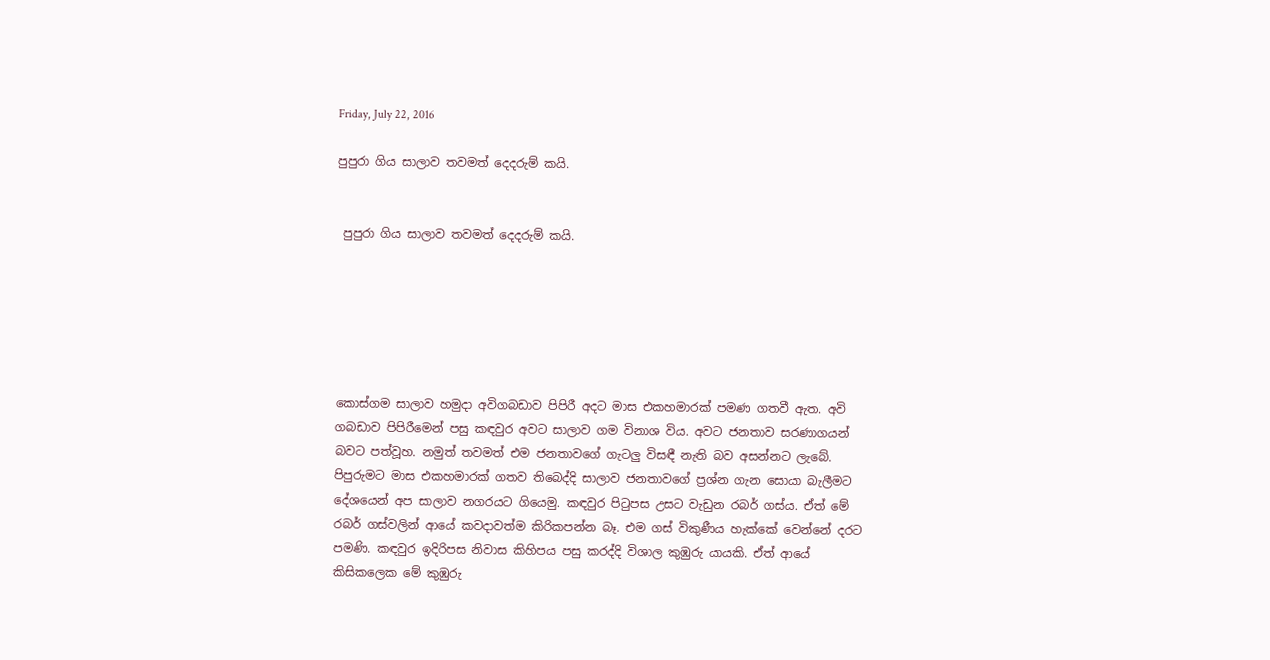Friday, July 22, 2016

පුපුරා ගිය සාලාව තවමත් දෙදරුම් කයි.


 පුපුරා ගිය සාලාව තවමත් දෙදරුම් කයි.






කොස්ගම සාලාව හමුදා අවිගබඩාව පිපිරී අදට මාස එකහමාරක් පමණ ගතවී ඇත. අවි ගබඩාව පිපිරීමෙන් පසු කඳවුර අවට සාලාව ගම විනාශ විය. අවට ජනතාව සරණාගයන් බවට පත්වූහ. නමුත් තවමත් එම ජනතාවගේ ගැටලු විසඳී නැති බව අසන්නට ලැබේ. පිපුරුමට මාස එකහමාරක් ගතව තිබෙද්දි සාලාව ජනතාවගේ ප්‍රශ්න ගැන සොයා බැලීමට දේශයෙන් අප සාලාව නගරයට ගියෙමු. කඳවුර පිටුපස උසට වැඩුන රබර් ගස්ය. ඒත් මේ රබර් ගස්වලින් ආයේ කවදාවත්ම කිරිකපන්න බෑ. එම ගස් විකුණීය හැක්කේ වෙන්නේ දරට පමණි. කඳවුර ඉදිරිපස නිවාස කිහිපය පසු කරද්දි විශාල කුඹුරු යායකි. ඒත් ආයේ කිසිකලෙක මේ කුඹුරු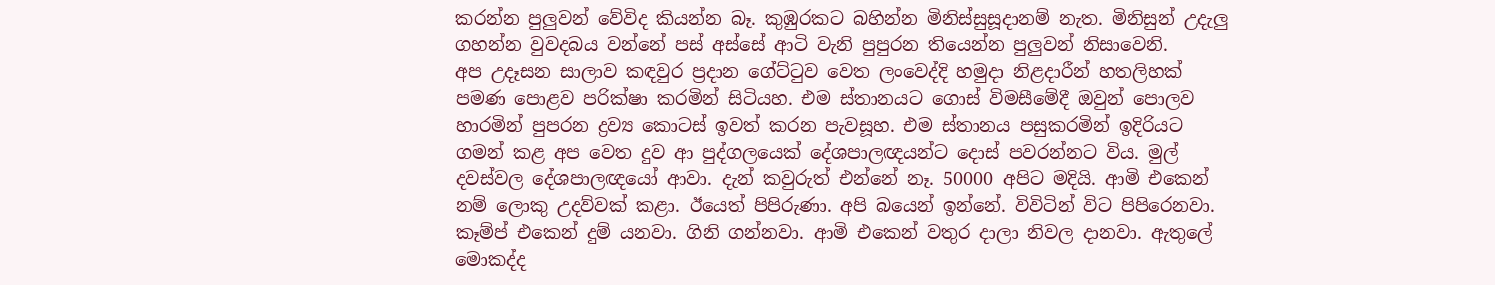කරන්න පුලුවන් වේවිද කියන්න බෑ. කුඹුරකට බහින්න මිනිස්සුසූදානම් නැත. මිනිසුන් උදැලු ගහන්න වුවදබය වන්නේ පස් අස්සේ ආටි වැනි පුපුරන තියෙන්න පුලුවන් නිසාවෙනි.
අප උදෑසන සාලාව කඳවුර ප්‍රදාන ගේට්ටුව වෙත ලංවෙද්දි හමුදා නිළදාරීන් හතලිහක් පමණ පොළව පරික්ෂා කරමින් සිටියහ. එම ස්තානයට ගොස් විමසීමේදී ඔවුන් පොලව හාරමින් පුපරන ද්‍රව්‍ය කොටස් ඉවත් කරන පැවසූහ. එම ස්තානය පසුකරමින් ඉදිරියට ගමන් කළ අප වෙත දුව ආ පුද්ගලයෙක් දේශපාලඥයන්ට දොස් පවරන්නට විය. මුල් දවස්වල දේශපාලඥයෝ ආවා. දැන් කවුරුත් එන්නේ නෑ. 50000 අපිට මදියි. ආමි එකෙන් නම් ලොකු උදව්වක් කළා. ඊයෙත් පිපිරුණා. අපි බයෙන් ඉන්නේ. විවිටින් විට පිපිරෙනවා. කෑම්ප් එකෙන් දුම් යනවා. ගිනි ගන්නවා. ආමි එකෙන් වතුර දාලා නිවල දානවා. ඇතුලේ මොකද්ද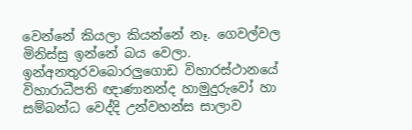වෙන්නේ කියලා කියන්නේ නෑ. ගෙවල්වල මිනිස්සු ඉන්නේ බය වෙලා.
ඉන්අනතුරවබොරලුගොඩ විහාරස්ථානයේ විහාරාධීපති ඥාණානන්ද හාමුදුරුවෝ හා සම්බන්ධ වෙද්දි උන්වහන්ස සාලාව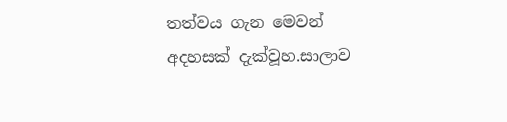තත්වය ගැන මෙවන් අදහසක් දැක්වූහ.සාලාව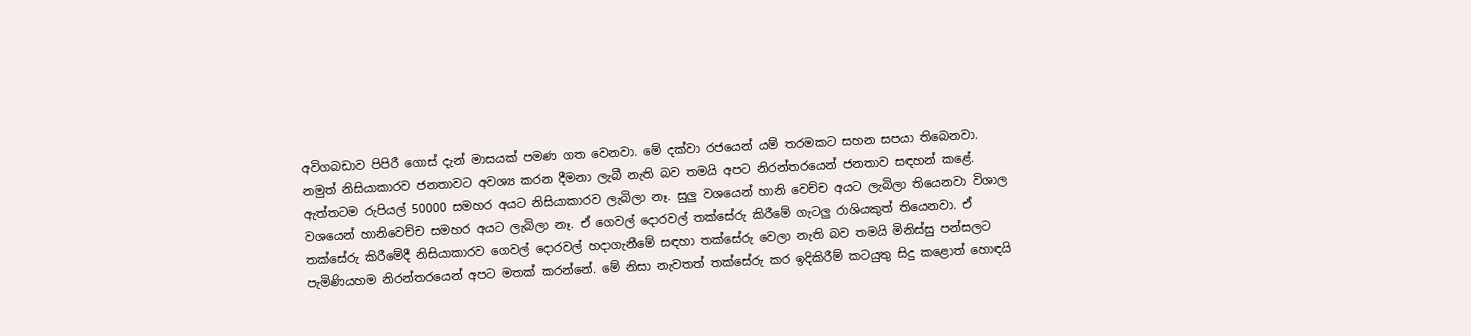අවිගබඩාව පිපිරී ගොස් දැන් මාසයක් පමණ ගත වෙනවා. මේ දක්වා රජයෙන් යම් තරමකට සහන සපයා තිබෙනවා. නමුත් නිසියාකාරව ජනතාවට අවශ්‍ය කරන දීමනා ලැබී නැති බව තමයි අපට නිරන්තරයෙන් ජනතාව සඳහන් කළේ. ඇත්තටම රුපියල් 50000 සමහර අයට නිසියාකාරව ලැබිලා නෑ. සුලු වශයෙන් හානි වෙච්ච අයට ලැබිලා තියෙනවා විශාල වශයෙන් හානිවෙච්ච සමහර අයට ලැබිලා නෑ. ඒ ගෙවල් දොරවල් තක්සේරු කිරීමේ ගැටලු රාශියකුත් තියෙනවා. ඒ තක්සේරු කිරීමේදී නිසියාකාරව ගෙවල් දොරවල් හදාගැනීමේ සඳහා තක්සේරු වෙලා නැති බව තමයි මිනිස්සු පන්සලට පැමිණියහම නිරන්තරයෙන් අපට මතක් කරන්නේ. මේ නිසා නැවතත් තක්සේරු කර ඉදිකිරීම් කටයුතු සිදු කළොත් හොඳයි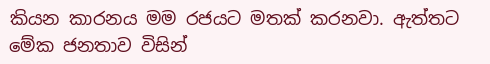කියන කාරනය මම රජයට මතක් කරනවා. ඇත්තට මේක ජනතාව විසින්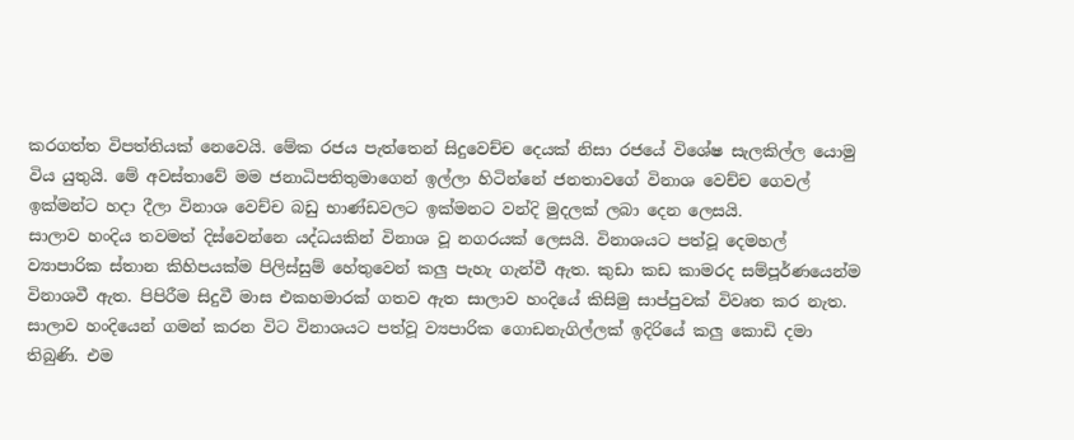කරගත්ත විපත්තියක් නෙවෙයි. මේක රජය පැත්තෙන් සිදුවෙච්ච දෙයක් නිසා රජයේ විශේෂ සැලකිල්ල යොමු විය යුතුයි. මේ අවස්තාවේ මම ජනාධිපතිතුමාගෙන් ඉල්ලා හිටින්නේ ජනතාවගේ විනාශ වෙච්ච ගෙවල් ඉක්මන්ට හදා දීලා විනාශ වෙච්ච බඩු භාණ්ඩවලට ඉක්මනට වන්දි මුදලක් ලබා දෙන ලෙසයි.
සාලාව හංදිය තවමත් දිස්වෙන්නෙ යද්ධයකින් විනාශ වූ නගරයක් ලෙසයි. විනාශයට පත්වූ දෙමහල් ව්‍යාපාරික ස්තාන කිහිපයක්ම පිලිස්සුම් හේතුවෙන් කලු පැහැ ගැන්වී ඇත. කුඩා කඩ කාමරද සම්පූර්ණයෙන්ම විනාශවී ඇත. පිපිරීම සිදුවී මාස එකහමාරක් ගතව ඇත සාලාව හංදියේ කිසිමු සාප්පුවක් විවෘත කර නැත. සාලාව හංදියෙන් ගමන් කරන විට විනාශයට පත්වූ ව්‍යපාරික ගොඩනැගිල්ලක් ඉදිරියේ කලු කොඩි දමා තිබුණි. එම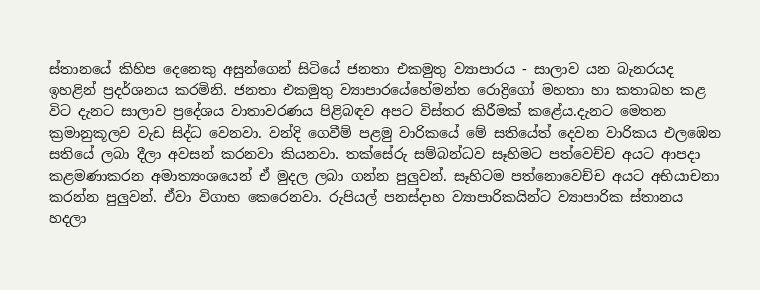ස්තානයේ කිහිප දෙනෙකු අසුන්ගෙන් සිටියේ ජනතා එකමුතු ව්‍යාපාරය - සාලාව යන බැනරයද ඉහළින් ප්‍රදර්ශනය කරමිනි. ජනතා එකමුතු ව්‍යාපාරයේහේමන්ත රොද්‍රිගෝ මහතා හා කතාබහ කළ විට දැනට සාලාව ප්‍රදේශය වාතාවරණය පිළිබඳව අපට විස්තර කිරීමක් කළේය.දැනට මෙතන ක්‍රමානුකූලව වැඩ සිද්ධ වෙනවා. වන්දි ගෙවීම් පළමු වාරිකයේ මේ සතියේත් දෙවන වාරිකය එලඹෙන සතියේ ලබා දීලා අවසන් කරනවා කියනවා. තක්සේරු සම්බන්ධව සෑහිමට පත්වෙච්ච අයට ආපදා කළමණාකරන අමාත්‍යංශයෙන් ඒ මුදල ලබා ගන්න පුලුවන්. සෑහිටම පත්නොවෙච්ච අයට අභියාචනා කරන්න පුලුවන්. ඒවා විගාභ කෙරෙනවා. රුපියල් පනස්දාහ ව්‍යාපාරිකයින්ට ව්‍යාපාරික ස්තානය හදලා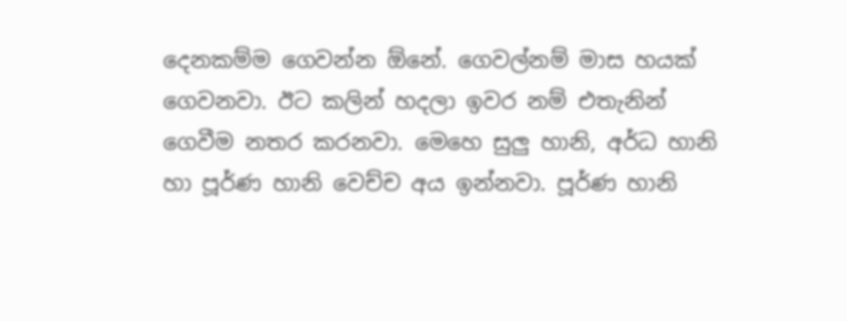දෙනකම්ම ගෙවන්න ඕනේ. ගෙවල්නම් මාස හයක් ගෙවනවා. ඊට කලින් හදලා ඉවර නම් එතැනින් ගෙවීම නතර කරනවා. මෙහෙ සුලු හානි, අර්ධ හානි හා පූර්ණ හානි වෙච්ච අය ඉන්නවා. පූර්ණ හානි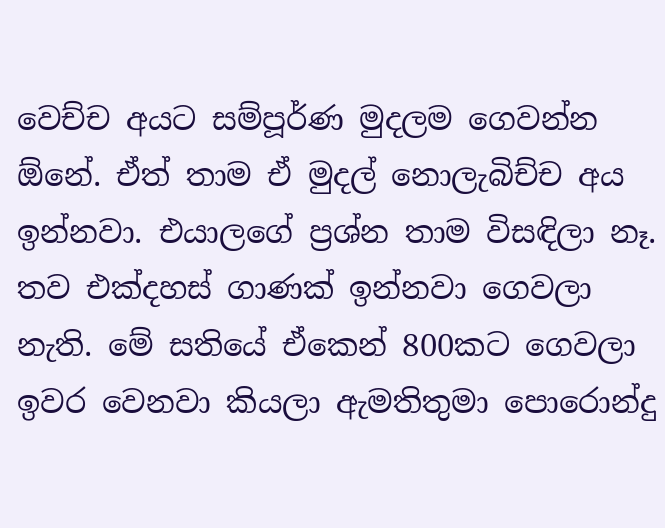වෙච්ච අයට සම්පූර්ණ මුදලම ගෙවන්න ඕනේ. ඒත් තාම ඒ මුදල් නොලැබිච්ච අය ඉන්නවා. එයාලගේ ප්‍රශ්න තාම විසඳිලා නෑ. තව එක්දහස් ගාණක් ඉන්නවා ගෙවලා නැති. මේ සතියේ ඒකෙන් 800කට ගෙවලා ඉවර වෙනවා කියලා ඇමතිතුමා පොරොන්දු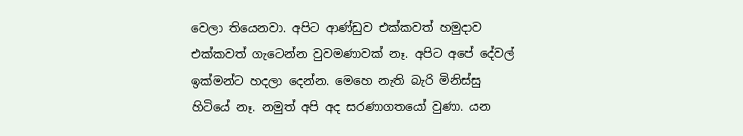වෙලා තියෙනවා. අපිට ආණ්ඩුව එක්කවත් හමුදාව එක්කවත් ගැටෙන්න වුවමණාවක් නෑ. අපිට අපේ දේවල් ඉක්මන්ට හදලා දෙන්න. මෙහෙ නැති බැරි මිනිස්සු හිටියේ නෑ. නමුත් අපි අද සරණාගතයෝ වුණා. යන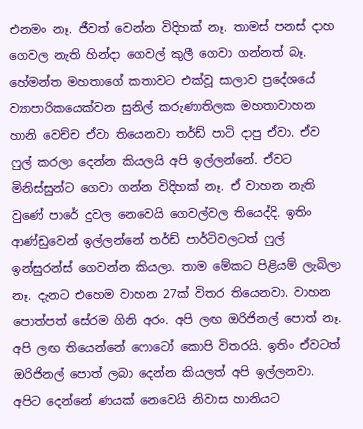එනමං නෑ. ජීවත් වෙන්න විදිහක් නෑ. තාමස් පනස් දාහ ගෙවල නැති හින්දා ගෙවල් කුලී ගෙවා ගන්නත් බෑ.
හේමන්ත මහතාගේ කතාවට එක්වූ සාලාව ප්‍රදේශයේ ව්‍යාපාරිකයෙක්වන සුනිල් කරුණාතිලක මහතාවාහන හානි වෙච්ච ඒවා තියෙනවා තර්ඩ් පාටි දාපු ඒවා. ඒව ෆුල් කරලා දෙන්න කියලයි අපි ඉල්ලන්නේ. ඒවට මිනිස්සුන්ට ගෙවා ගන්න විදිහක් නෑ. ඒ වාහන නැති වුණේ පාරේ දුවල නෙවෙයි ගෙවල්වල තියෙද්දි. ඉතිං ආණ්ඩුවෙන් ඉල්ලන්නේ තර්ඩ් පාර්ටිවලටත් ෆුල් ඉන්සුරන්ස් ගෙවන්න කියලා. තාම මේකට පිළියම් ලැබිලා නෑ. දැනට එහෙම වාහන 27ක් විතර තියෙනවා. වාහන පොත්පත් සේරම ගිනි අරං. අපි ලඟ ඔරිජිනල් පොත් නෑ. අපි ලඟ තියෙන්නේ ෆොටෝ කොපි විතරයි. ඉතිං ඒවටත් ඔරිජිනල් පොත් ලබා දෙන්න කියලත් අපි ඉල්ලනවා. අපිට දෙන්නේ ණයක් නෙවෙයි නිවාස හානියට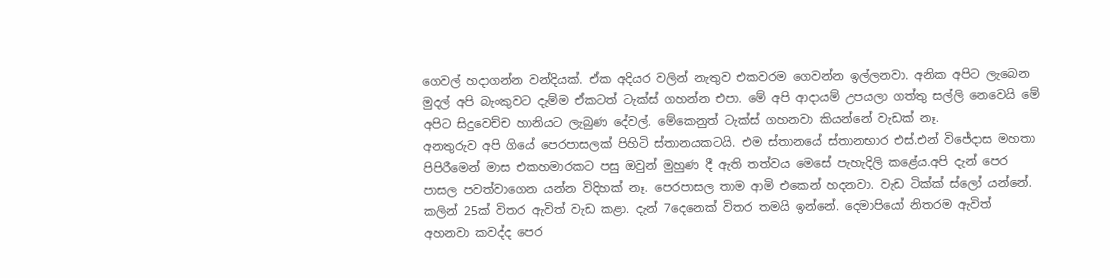ගෙවල් හදාගන්න වන්දියක්. ඒක අදියර වලින් නැතුව එකවරම ගෙවන්න ඉල්ලනවා. අනික අපිට ලැබෙන මුදල් අපි බැංකුවට දැම්ම ඒකටත් ටැක්ස් ගහන්න එපා. මේ අපි ආදායම් උපයලා ගත්තු සල්ලි නෙවෙයි මේ අපිට සිදුවෙච්ච හානියට ලැබුණ දේවල්. මේකෙනුත් ටැක්ස් ගහනවා කියන්නේ වැඩක් නෑ.
අනතුරුව අපි ගියේ පෙරපාසලක් පිහිටි ස්තානයකටයි. එම ස්තානයේ ස්තානභාර එස්.එන් විජේදාස මහතා පිපිරීමෙන් මාස එකහමාරකට පසු ඔවුන් මුහුණ දී ඇති තත්වය මෙසේ පැහැදිලි කළේය.අපි දැන් පෙර පාසල පවත්වාගෙන යන්න විදිහක් නෑ. පෙරපාසල තාම ආමි එකෙන් හදනවා. වැඩ ටික්ක් ස්ලෝ යන්නේ. කලින් 25ක් විතර ඇවිත් වැඩ කළා. දැන් 7දෙනෙක් විතර තමයි ඉන්නේ. දෙමාපියෝ නිතරම ඇවිත් අහනවා කවද්ද පෙර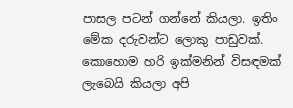පාසල පටන් ගන්නේ කියලා. ඉතිං මේක දරුවන්ට ලොකු පාඩුවක්. කොහොම හරි ඉක්මනින් විසඳමක් ලැබෙයි කියලා අපි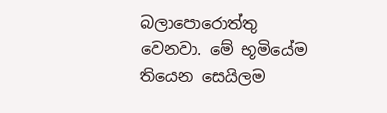බලාපොරොත්තු වෙනවා. මේ භූමියේම තියෙන සෙයිලම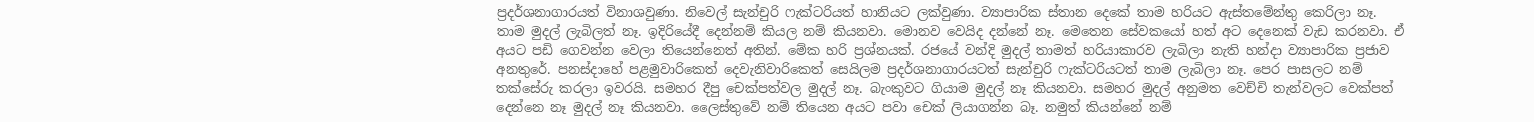ප්‍රදර්ශනාගාරයත් විනාශවුණා. නිවෙල් සැන්චුරි ෆැක්ටරියත් හානියට ලක්වුණා. ව්‍යාපාරික ස්තාන දෙකේ තාම හරියට ඇස්තමේන්තු කෙරිලා නෑ. තාම මුදල් ලැබිලත් නෑ. ඉදිරියේදී දෙන්නම් කියල නම් කියනවා. මොනව වෙයිද දන්නේ නෑ. මෙතෙන සේවකයෝ හත් අට දෙනෙක් වැඩ කරනවා. ඒ අයට පඩි ගෙවන්න වෙලා තියෙන්නෙත් අතින්. මේක හරි ප්‍රශ්නයක්. රජයේ වන්දි මුදල් තාමත් හරියාකාරව ලැබිලා නැති හන්දා ව්‍යාපාරික ප්‍රජාව අනතුරේ. පනස්දාහේ පළමුවාරිකෙත් දෙවැනිවාරිකෙත් සෙයිලම ප්‍රදර්ශනාගාරයටත් සැන්චුරි ෆැක්ටරියටත් තාම ලැබිලා නෑ. පෙර පාසලට නම් තක්සේරු කරලා ඉවරයි. සමහර දීපු චෙක්පත්වල මුදල් නෑ. බැංකුවට ගියාම මුදල් නෑ කියනවා. සමහර මුදල් අනුමත වෙච්චි තැන්වලට වෙක්පත් දෙන්නෙ නෑ මුදල් නෑ කියනවා. ලෛස්තුවේ නම් තියෙන අයට පවා චෙක් ලියාගන්න බෑ. නමුත් කියන්නේ නම්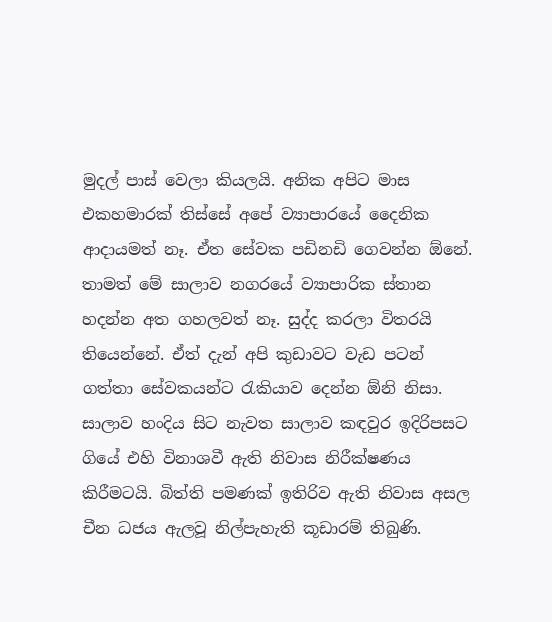මුදල් පාස් වෙලා කියලයි. අනික අපිට මාස එකහමාරක් තිස්සේ අපේ ව්‍යාපාරයේ දෛනික ආදායමත් නෑ. ඒත සේවක පඩිනඩි ගෙවන්න ඕනේ. තාමත් මේ සාලාව නගරයේ ව්‍යාපාරික ස්තාන හදන්න අත ගහලවත් නෑ. සුද්ද කරලා විතරයි තියෙන්නේ. ඒත් දැන් අපි කුඩාවට වැඩ පටන් ගත්තා සේවකයන්ට රැකියාව දෙන්න ඕනි නිසා.
සාලාව හංදිය සිට නැවත සාලාව කඳවුර ඉදිරිපසට ගියේ එහි විනාශවී ඇති නිවාස නිරීක්ෂණය කිරීමටයි. බිත්ති පමණක් ඉතිරිව ඇති නිවාස අසල චීන ධජය ඇලවූ නිල්පැහැති කූඩාරම් තිබුණි.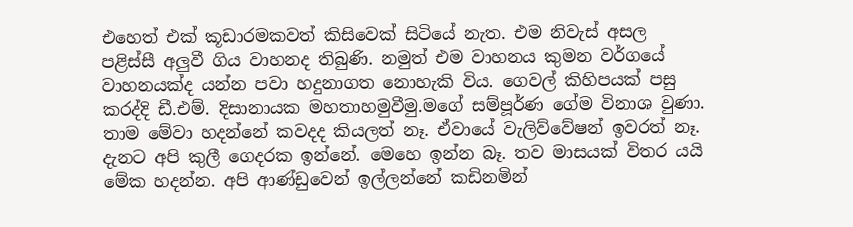එහෙත් එක් කූඩාරමකවත් කිසිවෙක් සිටියේ නැත. එම නිවැස් අසල පළිස්සී අලුවී ගිය වාහනද තිබුණි. නමුත් එම වාහනය කුමන වර්ගයේ වාහනයක්ද යන්න පවා හදුනාගත නොහැකි විය. ගෙවල් කිහිපයක් පසු කරද්දි ඩී.එම්. දිසානායක මහතාහමුවීමු.මගේ සම්පූර්ණ ගේම විනාශ වුණා. තාම මේවා හදන්නේ කවදද කියලත් නෑ. ඒවායේ වැලිව්වේෂන් ඉවරත් නෑ. දැනට අපි කුලී ගෙදරක ඉන්නේ. මෙහෙ ඉන්න බෑ. තව මාසයක් විතර යයි මේක හදන්න. අපි ආණ්ඩුවෙන් ඉල්ලන්නේ කඩිනමින්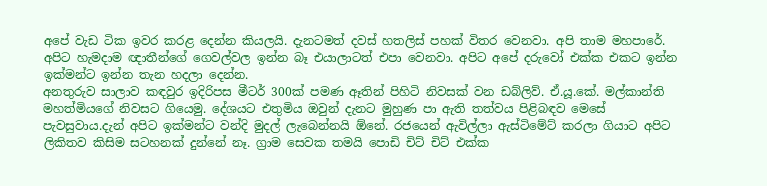අපේ වැඩ ටික ඉවර කරළ දෙන්න කියලයි. දැනටමත් දවස් හතලිස් පහක් විතර වෙනවා. අපි තාම මහපාරේ. අපිට හැමදාම ඥාතීන්ගේ ගෙවල්වල ඉන්න බෑ එයාලාටත් එපා වෙනවා. අපිට අපේ දරුවෝ එක්ක එකට ඉන්න ඉක්මන්ට ඉන්න තැන හදලා දෙන්න.
අනතුරුව සාලාව කඳවුර ඉදිරිපස මීටර් 300ක් පමණ ඈතින් පිහිටි නිවසක් වන ඩබ්ලිව්. ඒ.යූ.කේ. මල්කාන්ති මහත්මියගේ නිවසට ගියෙමු. දේශයට එතුමිය ඔවුන් දැනට මුහුණ පා ඇති තත්වය පිළිබඳව මෙසේ පැවසුවාය.දැන් අපිට ඉක්මන්ට වන්දි මුදල් ලැබෙන්නයි ඕනේ. රජයෙන් ඇවිල්ලා ඇස්ටිමේට් කරලා ගියාට අපිට ලිකිතව කිසිම සටහනක් දුන්නේ නෑ. ග්‍රාම සෙවක තමයි පොඩි චිට් චිට් එක්ක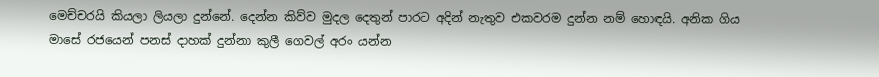මෙච්චරයි කියලා ලියලා දුන්නේ. දෙන්න කිව්ව මුදල දෙතුන් පාරට අදින් නැතුව එකවරම දුන්න නම් හොඳයි. අනික ගිය මාසේ රජයෙන් පනස් දාහක් දුන්නා කුලී ගෙවල් අරං යන්න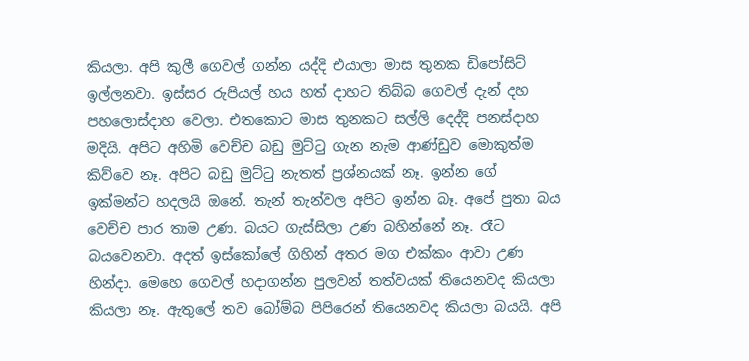කියලා. අපි කුලී ගෙවල් ගන්න යද්දි එයාලා මාස තුනක ඩිපෝසිට් ඉල්ලනවා. ඉස්සර රුපියල් හය හත් දාහට තිබ්බ ගෙවල් දැන් දහ පහලොස්දාහ වෙලා. එතකොට මාස තුනකට සල්ලි දෙද්දි පනස්දාහ මදියි. අපිට අහිමි වෙච්ච බඩු මුට්ටු ගැන නැම ආණ්ඩුව මොකුත්ම කිව්වෙ නෑ. අපිට බඩු මුට්ටු නැතත් ප්‍රශ්නයක් නෑ. ඉන්න ගේ ඉක්මන්ට හදලයි ඔනේ. තැන් තැන්වල අපිට ඉන්න බෑ. අපේ පුතා බය වෙච්ච පාර තාම උණ. බයට ගැස්සිලා උණ බහින්නේ නෑ. රෑට බයවෙනවා. අදත් ඉස්කෝලේ ගිහින් අතර මග එක්කං ආවා උණ හින්දා. මෙහෙ ගෙවල් හදාගන්න පුලවන් තත්වයක් තියෙනවද කියලා කියලා නෑ. ඇතුලේ තව බෝම්බ පිපිරෙන් තියෙනවද කියලා බයයි. අපි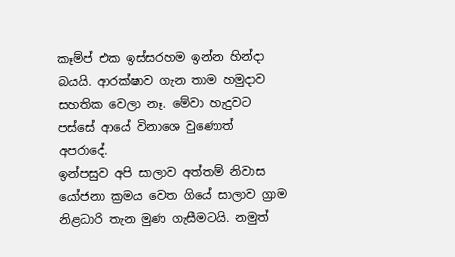කෑම්ප් එක ඉස්සරහම ඉන්න හින්දා බයයි. ආරක්ෂාව ගැන තාම හමුදාව සහතික වෙලා නෑ. මේවා හැදුවට පස්සේ ආයේ විනාශෙ වුණොත් අපරාදේ.
ඉන්පසුව අපි සාලාව අත්තම් නිවාස යෝජනා ක්‍රමය වෙත ගියේ සාලාව ග්‍රාම නිළධාරි තැන මුණ ගැසීමටයි. නමුත්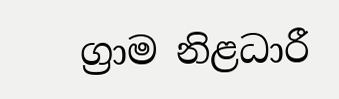ග්‍රාම නිළධාරී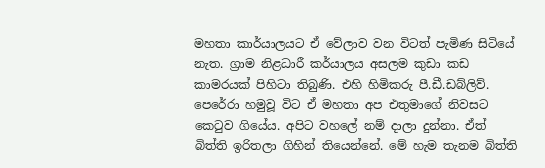මහතා කාර්යාලයට ඒ වේලාව වන විටත් පැමිණ සිටියේ නැත. ග්‍රාම නිළධාරී කර්යාලය අසලම කුඩා කඩ කාමරයක් පිහිටා තිබුණි. එහි හිමිකරු පී.ඩී.ඩබ්ලිව්. පෙරේරා හමුවූ විට ඒ මහතා අප එතුමාගේ නිවසට කෙටුව ගියේය. අපිට වහලේ නම් දාලා දුන්නා. ඒත් බිත්ති ඉරිතලා ගිහින් තියෙන්නේ. මේ හැම තැනම බිත්ති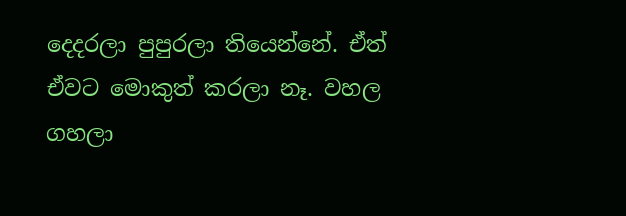දෙදරලා පුපුරලා තියෙන්නේ. ඒත් ඒවට මොකුත් කරලා නෑ. වහල ගහලා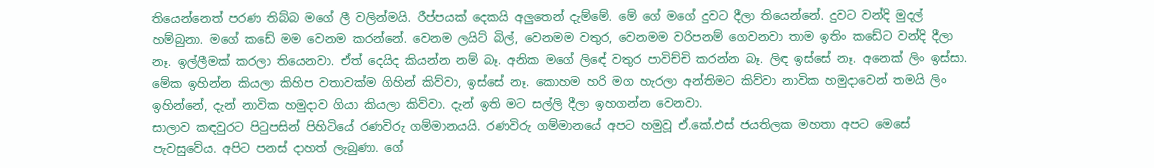තියෙන්නෙත් පරණ තිබ්බ මගේ ලී වලින්මයි. රීප්පයක් දෙකයි අලුතෙන් දැම්මේ. මේ ගේ මගේ දුවට දීලා තියෙන්නේ. දුවට වන්දි මුදල් හම්බුනා. මගේ කඩේ මම වෙනම කරන්නේ. වෙනම ලයිට් බිල්, වෙනමම වතුර, වෙනමම වරිපනම් ගෙවනවා තාම ඉතිං කඩේට වන්දි දීලා නෑ. ඉල්ලීමක් කරලා තියෙනවා. ඒත් දෙයිද කියන්න නම් බෑ. අනික මගේ ලිඳේ වතුර පාවිච්චි කරන්න බෑ. ලිඳ ඉස්සේ නෑ. අනෙක් ලිං ඉස්සා. මේක ඉහින්න කියලා කිහිප වතාවක්ම ගිහින් කිව්වා, ඉස්සේ නෑ. කොහම හරි මග හැරලා අන්තිමට කිව්වා නාවික හමුදාවෙන් තමයි ලිං ඉහින්නේ, දැන් නාවික හමුදාව ගියා කියලා කිව්වා. දැන් ඉති මට සල්ලි දීලා ඉහගන්න වෙනවා.
සාලාව කඳවුරට පිටුපසින් පිහිටියේ රණවිරු ගම්මානයයි. රණවිරු ගම්මානයේ අපට හමුවූ ඒ.කේ.එස් ජයතිලක මහතා අපට මෙසේ පැවසුවේය. අපිට පනස් දාහත් ලැබුණා. ගේ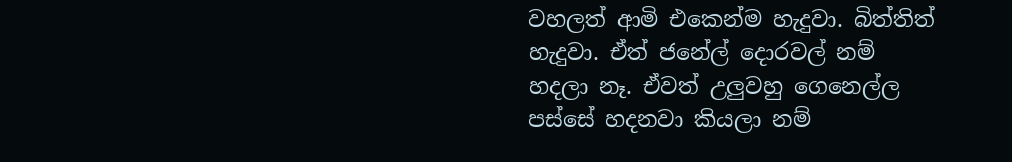වහලත් ආමි එකෙන්ම හැදුවා. බිත්තිත් හැදුවා. ඒත් ජනේල් දොරවල් නම් හදලා නෑ. ඒවත් උලුවහු ගෙනෙල්ල පස්සේ හදනවා කියලා නම්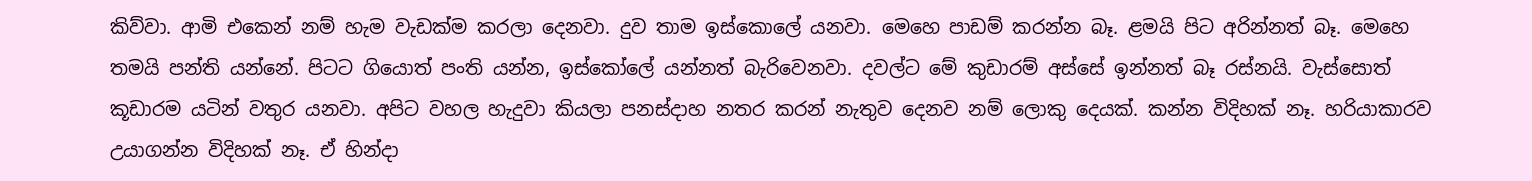කිව්වා. ආමි එකෙන් නම් හැම වැඩක්ම කරලා දෙනවා. දුව තාම ඉස්කොලේ යනවා. මෙහෙ පාඩම් කරන්න බෑ. ළමයි පිට අරින්නත් බෑ. මෙහෙ තමයි පන්ති යන්නේ. පිටට ගියොත් පංති යන්න, ඉස්කෝලේ යන්නත් බැරිවෙනවා. දවල්ට මේ කුඩාරම් අස්සේ ඉන්නත් බෑ රස්නයි. වැස්සොත් කූඩාරම යටින් වතුර යනවා. අපිට වහල හැදුවා කියලා පනස්දාහ නතර කරන් නැතුව දෙනව නම් ලොකු දෙයක්. කන්න විදිහක් නෑ. හරියාකාරව උයාගන්න විදිහක් නෑ. ඒ හින්දා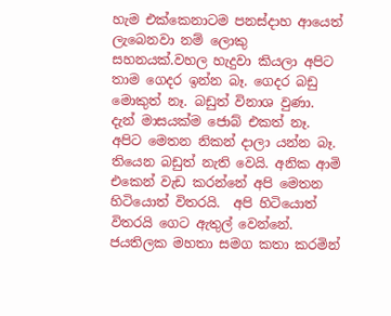හැම එක්කෙනාටම පනස්දාහ ආයෙත් ලැබෙනවා නම් ලොකු සහනයක්.වහල හැදුවා කියලා අපිට තාම ගෙදර ඉන්න බෑ. ගෙදර බඩු මොකුත් නෑ. බඩුත් විනාශ වුණා. දැන් මාසයක්ම ජොබ් එකත් නෑ. අපිට මෙතන නිකන් දාලා යන්න බෑ. තියෙන බඩුත් නැති වෙයි. අනික ආමි එකෙන් වැඩ කරන්නේ අපි මෙතන හිටියොත් විතරයි.  අපි හිටියොත් විතරයි ගෙට ඇතුල් වෙන්නේ.
ජයතිලක මහතා සමග කතා කරමින්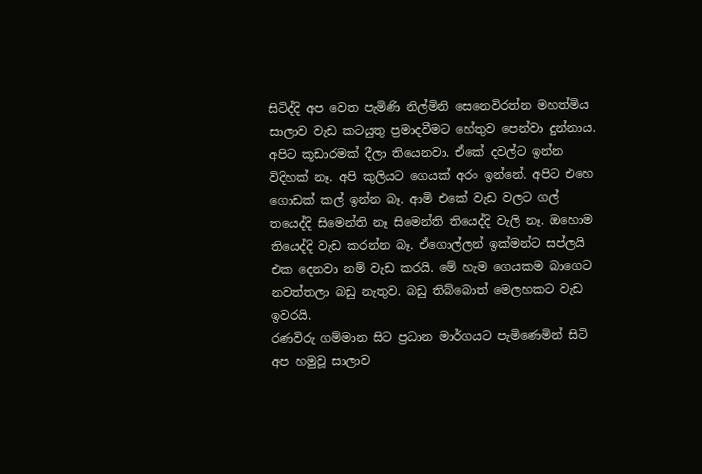සිටිද්දි අප වෙත පැමිණි නිල්මිනි සෙනෙවිරත්න මහත්මිය සාලාව වැඩ කටයුතු ප්‍රමාදවීමට හේතුව පෙන්වා දුන්නාය. අපිට කූඩාරමක් දීලා තියෙනවා. ඒකේ දවල්ට ඉන්න විදිහක් නෑ. අපි කුලියට ගෙයක් අරං ඉන්නේ. අපිට එහෙ ගොඩක් කල් ඉන්න බෑ. ආමි එකේ වැඩ වලට ගල් තයෙද්දි සිමෙන්ති නෑ සිමෙන්ති තියෙද්දි වැලි නෑ. ඔහොම තියෙද්දි වැඩ කරන්න බෑ. ඒගොල්ලන් ඉක්මන්ට සප්ලයි එක දෙනවා නම් වැඩ කරයි. මේ හැම ගෙයකම බාගෙට නවත්තලා බඩු නැතුව. බඩු තිබ්බොත් මෙලහකට වැඩ ඉවරයි.
රණවිරු ගම්මාන සිට ප්‍රධාන මාර්ගයට පැමිණෙමින් සිටි අප හමුවූ සාලාව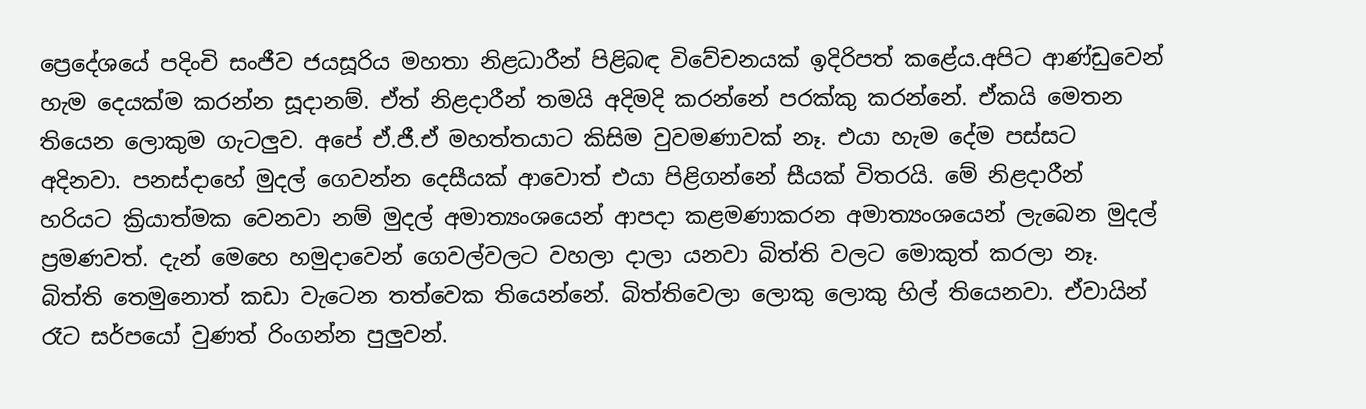ප්‍රෙදේශයේ පදිංචි සංජීව ජයසූරිය මහතා නිළධාරීන් පිළිබඳ විවේචනයක් ඉදිරිපත් කළේය.අපිට ආණ්ඩුවෙන් හැම දෙයක්ම කරන්න සූදානම්. ඒත් නිළදාරීන් තමයි අදිමදි කරන්නේ පරක්කු කරන්නේ. ඒකයි මෙතන තියෙන ලොකුම ගැටලුව. අපේ ඒ.ජී.ඒ මහත්තයාට කිසිම වුවමණාවක් නෑ. එයා හැම දේම පස්සට අදිනවා. පනස්දාහේ මුදල් ගෙවන්න දෙසීයක් ආවොත් එයා පිළිගන්නේ සීයක් විතරයි. මේ නිළදාරීන් හරියට ක්‍රියාත්මක වෙනවා නම් මුදල් අමාත්‍යංශයෙන් ආපදා කළමණාකරන අමාත්‍යංශයෙන් ලැබෙන මුදල් ප්‍රමණවත්. දැන් මෙහෙ හමුදාවෙන් ගෙවල්වලට වහලා දාලා යනවා බිත්ති වලට මොකුත් කරලා නෑ. බිත්ති තෙමුනොත් කඩා වැටෙන තත්වෙක තියෙන්නේ. බිත්තිවෙලා ලොකු ලොකු හිල් තියෙනවා. ඒවායින් රෑට සර්පයෝ වුණත් රිංගන්න පුලුවන්.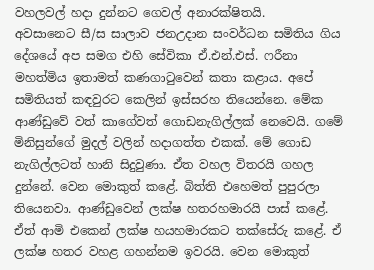වහලවල් හදා දුන්නට ගෙවල් අනාරක්ෂිතයි.
අවසානෙට සී/ස සාලාව ජනඋදාන සංවර්ධන සමිතිය ගිය දේශයේ අප සමග එහි සේවිකා ඒ.එන්.එස්. ෆරීනා මහත්මිය ඉතාමත් කණගාටුවෙන් කතා කළාය. අපේ සමිතියත් කඳවුරට කෙලින් ඉස්සරහ තියෙන්නෙ. මේක ආණ්ඩුවේ වත් කාගේවත් ගොඩනැගිල්ලක් නෙවෙයි. ගමේ මිනිසුන්ගේ මුදල් වලින් හදාගත්ත එකක්. මේ ගොඩ නැගිල්ලටත් හානි සිදුවුණා. ඒත වහල විතරයි ගහල දුන්නේ. වෙන මොකුත් කළේ. බිත්ති එහෙමත් පුපුරලා තියෙනවා. ආණ්ඩුවෙන් ලක්ෂ හතරහමාරයි පාස් කළේ. ඒත් ආමි එකෙන් ලක්ෂ හයහමාරකට තක්සේරු කළේ. ඒ ලක්ෂ හතර වහළ ගහන්නම ඉවරයි. වෙන මොකුත්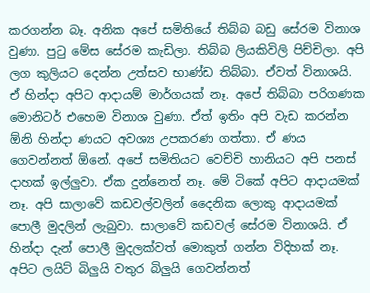කරගන්න බෑ. අනික අපේ සමිතියේ තිබ්බ බඩු සේරම විනාශ වුණා. පුටු මේස සේරම කැඩිලා. තිබ්බ ලියකිවිලි පිච්චිලා. අපි ලග කුලියට දෙන්න උත්සව භාණ්ඩ තිබ්බා. ඒවත් විනාශයි. ඒ හින්දා අපිට ආදායම් මාර්ගයක් නෑ. අපේ තිබ්බා පරිගණක මොනිටර් එහෙම විනාශ වුණා. ඒත් ඉතිං අපි වැඩ කරන්න ඕනි හින්දා ණයට අවශ්‍ය උපකරණ ගත්තා. ඒ ණය ගෙවන්නත් ඕනේ. අපේ සමිතියට වෙච්චි හානියට අපි පනස් දාහක් ඉල්ලුවා. ඒක දුන්නෙත් නෑ. මේ ටිකේ අපිට ආදායමක් නෑ. අපි සාලාවේ කඩවල්වලින් දෛනික ලොකු ආදායමක් පොලී මුදලින් ලැබුවා. සාලාවේ කඩවල් සේරම විනාශයි. ඒ හින්දා දැන් පොලී මුදලක්වත් මොකුත් ගන්න විදිහක් නෑ. අපිට ලයිට් බිලුයි වතුර බිලුයි ගෙවන්නත්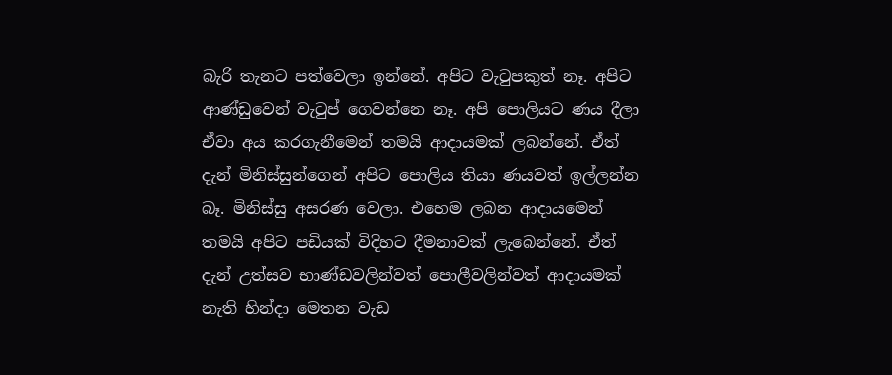බැරි තැනට පත්වෙලා ඉන්නේ. අපිට වැටුපකුත් නෑ. අපිට ආණ්ඩුවෙන් වැටුප් ගෙවන්නෙ නෑ. අපි පොලියට ණය දීලා ඒවා අය කරගැනීමෙන් තමයි ආදායමක් ලබන්නේ. ඒත් දැන් මිනිස්සුන්ගෙන් අපිට පොලිය තියා ණයවත් ඉල්ලන්න බෑ. මිනිස්සු අසරණ වෙලා. එහෙම ලබන ආදායමෙන් තමයි අපිට පඩියක් විදිහට දීමනාවක් ලැබෙන්නේ. ඒත් දැන් උත්සව භාණ්ඩවලින්වත් පොලීවලින්වත් ආදායමක් නැති හින්දා මෙතන වැඩ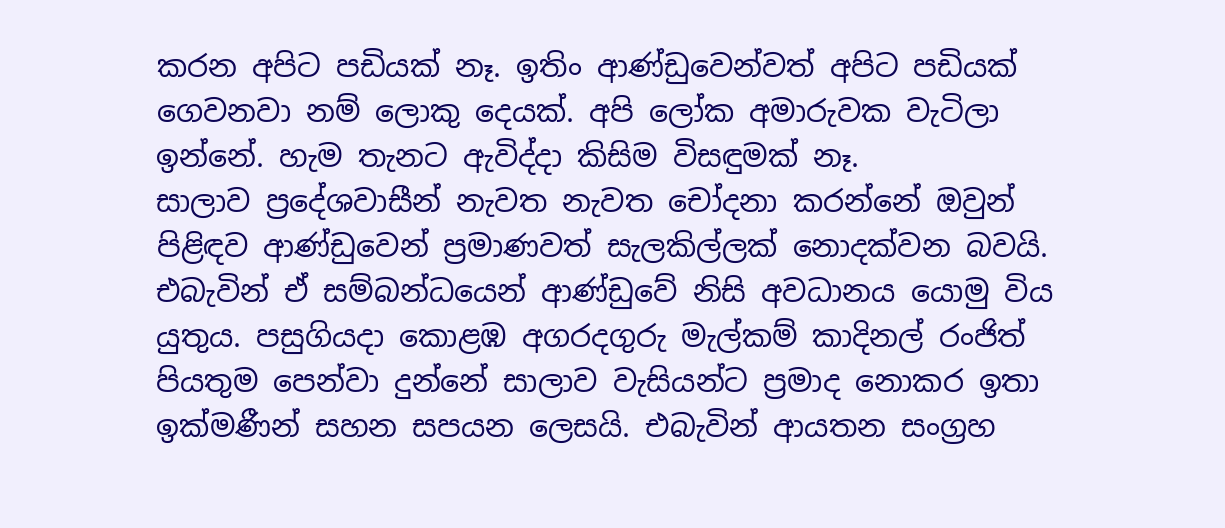කරන අපිට පඩියක් නෑ. ඉතිං ආණ්ඩුවෙන්වත් අපිට පඩියක් ගෙවනවා නම් ලොකු දෙයක්. අපි ලෝක අමාරුවක වැටිලා ඉන්නේ. හැම තැනට ඇවිද්දා කිසිම විසඳුමක් නෑ.
සාලාව ප්‍රදේශවාසීන් නැවත නැවත චෝදනා කරන්නේ ඔවුන් පිළිඳව ආණ්ඩුවෙන් ප්‍රමාණවත් සැලකිල්ලක් නොදක්වන බවයි. එබැවින් ඒ සම්බන්ධයෙන් ආණ්ඩුවේ නිසි අවධානය යොමු විය යුතුය. පසුගියදා කොළඹ අගරදගුරු මැල්කම් කාදිනල් රංජිත් පියතුම පෙන්වා දුන්නේ සාලාව වැසියන්ට ප්‍රමාද නොකර ඉතා ඉක්මණීන් සහන සපයන ලෙසයි. එබැවින් ආයතන සංග්‍රහ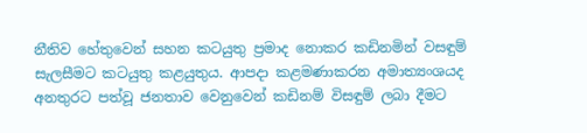නීතිව හේතුවෙන් සහන කටයුතු ප්‍රමාද නොකර කඩිනමින් වසඳුම් සැලසීමට කටයුතු කළයුතුය. ආපදා කළමණාකරන අමාත්‍යංශයද අනතුරට පත්වූ ජනතාව වෙනුවෙන් කඩිනම් විසඳුම් ලබා දීමට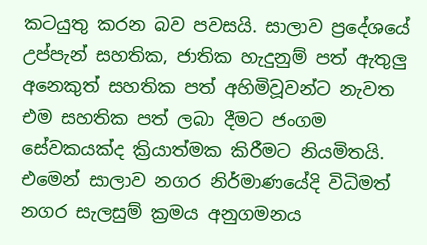කටයුතු කරන බව පවසයි. සාලාව ප්‍රදේශයේ උප්පැන් සහතික, ජාතික හැදුනුම් පත් ඇතුලු අනෙකුත් සහතික පත් අහිමිවූවන්ට නැවත එම සහතික පත් ලබා දීමට ජංගම සේවකයක්ද ක්‍රියාත්මක කිරීමට නියමිතයි. එමෙන් සාලාව නගර නිර්මාණයේදි විධිමත් නගර සැලසුම් ක්‍රමය අනුගමනය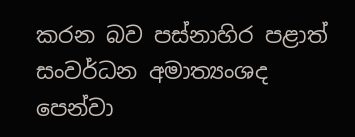කරන බව පස්නාහිර පළාත් සංවර්ධන අමාත්‍යංශද පෙන්වා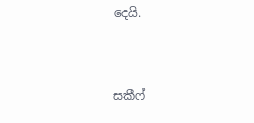දෙයි.


සකීෆ්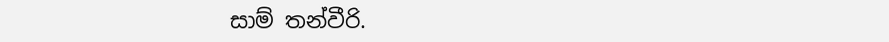සාම් තන්වීරි.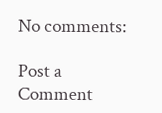No comments:

Post a Comment